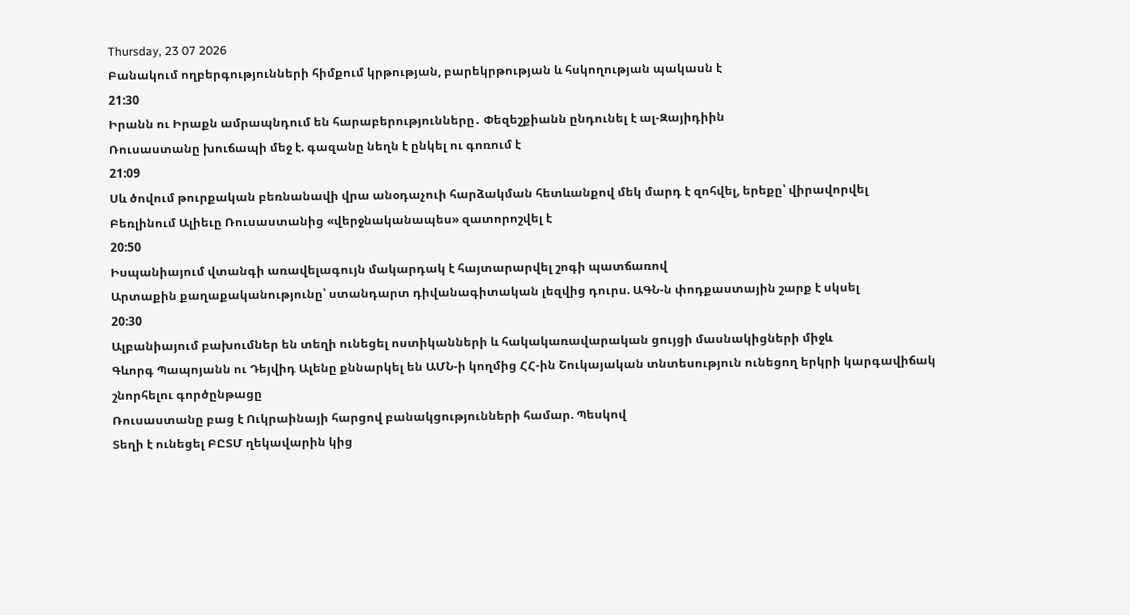Thursday, 23 07 2026
Բանակում ողբերգությունների հիմքում կրթության, բարեկրթության և հսկողության պակասն է
21:30
Իրանն ու Իրաքն ամրապնդում են հարաբերությունները․ Փեզեշքիանն ընդունել է ալ-Զայիդիին
Ռուսաստանը խուճապի մեջ է. գազանը նեղն է ընկել ու գոռում է
21:09
Սև ծովում թուրքական բեռնանավի վրա անօդաչուի հարձակման հետևանքով մեկ մարդ է զոհվել, երեքը՝ վիրավորվել
Բեռլինում Ալիեւը Ռուսաստանից «վերջնականապես» զատորոշվել է
20:50
Իսպանիայում վտանգի առավելագույն մակարդակ է հայտարարվել շոգի պատճառով
Արտաքին քաղաքականությունը՝ ստանդարտ դիվանագիտական լեզվից դուրս. ԱԳՆ-ն փոդքաստային շարք է սկսել
20:30
Ալբանիայում բախումներ են տեղի ունեցել ոստիկանների և հակակառավարական ցույցի մասնակիցների միջև
Գևորգ Պապոյանն ու Դեյվիդ Ալենը քննարկել են ԱՄՆ-ի կողմից ՀՀ-ին Շուկայական տնտեսություն ունեցող երկրի կարգավիճակ շնորհելու գործընթացը
Ռուսաստանը բաց է Ուկրաինայի հարցով բանակցությունների համար. Պեսկով
Տեղի է ունեցել ԲԸՏՄ ղեկավարին կից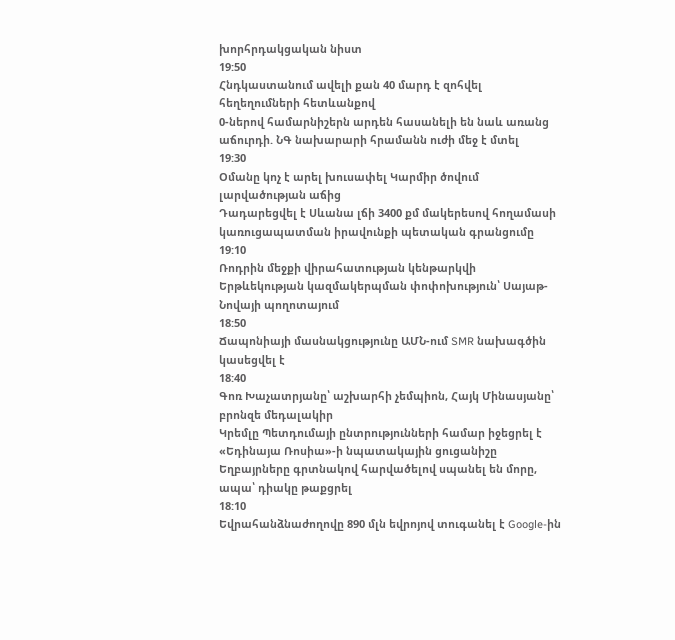խորհրդակցական նիստ
19:50
Հնդկաստանում ավելի քան 40 մարդ է զոհվել հեղեղումների հետևանքով
0-ներով համարնիշերն արդեն հասանելի են նաև առանց աճուրդի. ՆԳ նախարարի հրամանն ուժի մեջ է մտել
19:30
Օմանը կոչ է արել խուսափել Կարմիր ծովում լարվածության աճից
Դադարեցվել է Սևանա լճի 3400 քմ մակերեսով հողամասի կառուցապատման իրավունքի պետական գրանցումը
19:10
Ռոդրին մեջքի վիրահատության կենթարկվի
Երթևեկության կազմակերպման փոփոխություն՝ Սայաթ-Նովայի պողոտայում
18:50
Ճապոնիայի մասնակցությունը ԱՄՆ-ում SMR նախագծին կասեցվել է
18:40
Գոռ Խաչատրյանը՝ աշխարհի չեմպիոն, Հայկ Մինասյանը՝ բրոնզե մեդալակիր
Կրեմլը Պետդումայի ընտրությունների համար իջեցրել է «Եդինայա Ռոսիա»-ի նպատակային ցուցանիշը
Եղբայրները գրտնակով հարվածելով սպանել են մորը, ապա՝ դիակը թաքցրել
18:10
Եվրահանձնաժողովը 890 մլն եվրոյով տուգանել է Google-ին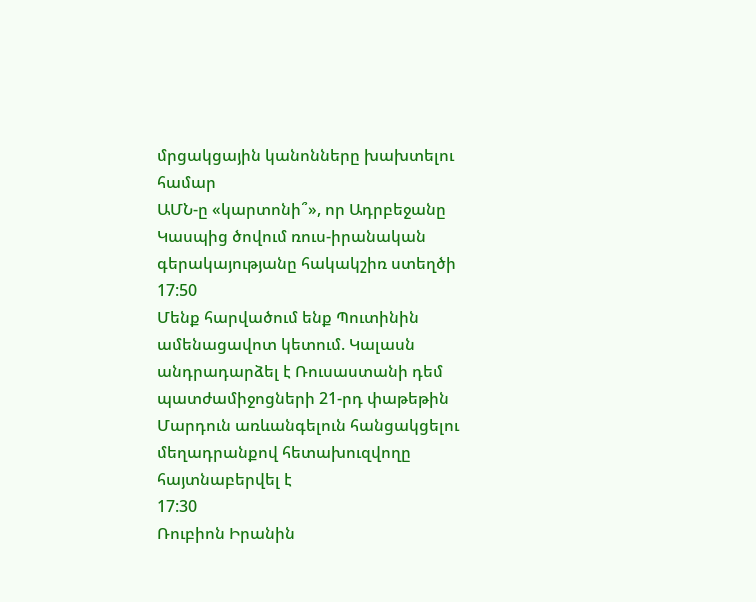մրցակցային կանոնները խախտելու համար
ԱՄՆ-ը «կարտոնի՞», որ Ադրբեջանը Կասպից ծովում ռուս-իրանական գերակայությանը հակակշիռ ստեղծի
17:50
Մենք հարվածում ենք Պուտինին ամենացավոտ կետում. Կալասն անդրադարձել է Ռուսաստանի դեմ պատժամիջոցների 21-րդ փաթեթին
Մարդուն առևանգելուն հանցակցելու մեղադրանքով հետախուզվողը հայտնաբերվել է
17:30
Ռուբիոն Իրանին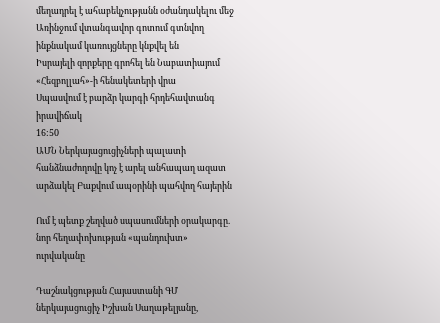մեղադրել է ահաբեկչությանն օժանդակելու մեջ
Առինջում վտանգավոր գոտում գտնվող ինքնակամ կառույցները կնքվել են
Իսրայելի զորքերը գրոհել են Նաբատիայում «Հեզբոլլահ»-ի հենակետերի վրա
Սպասվում է բարձր կարգի հրդեհավտանգ իրավիճակ
16:50
ԱՄՆ Ներկայացուցիչների պալատի հանձնաժողովը կոչ է արել անհապաղ ազատ արձակել Բաքվում ապօրինի պահվող հայերին

Ում է պետք շեղված սպասումների օրակարգը. նոր հեղափոխության «պանդուխտ» ուրվականը

Դաշնակցության Հայաստանի ԳՄ ներկայացուցիչ Իշխան Սաղաթելյանը,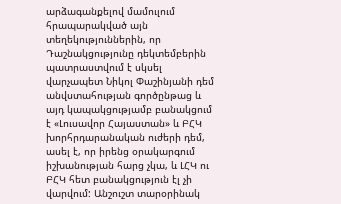արձագանքելով մամուլում հրապարակված այն տեղեկություններին, որ Դաշնակցությունը դեկտեմբերին պատրաստվում է սկսել վարչապետ Նիկոլ Փաշինյանի դեմ անվստահության գործընթաց և այդ կապակցությամբ բանակցում է «Լուսավոր Հայաստան» և ԲՀԿ խորհրդարանական ուժերի դեմ, ասել է, որ իրենց օրակարգում իշխանության հարց չկա, և ԼՀԿ ու ԲՀԿ հետ բանակցություն էլ չի վարվում: Անշուշտ տարօրինակ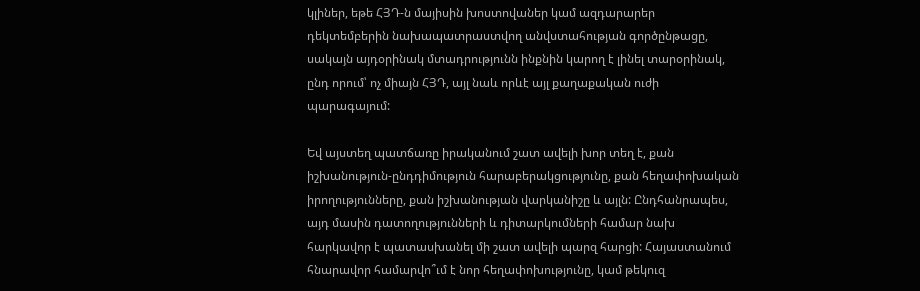կլիներ, եթե ՀՅԴ-ն մայիսին խոստովաներ կամ ազդարարեր դեկտեմբերին նախապատրաստվող անվստահության գործընթացը, սակայն այդօրինակ մտադրությունն ինքնին կարող է լինել տարօրինակ, ընդ որում՝ ոչ միայն ՀՅԴ, այլ նաև որևէ այլ քաղաքական ուժի պարագայում:

Եվ այստեղ պատճառը իրականում շատ ավելի խոր տեղ է, քան իշխանություն-ընդդիմություն հարաբերակցությունը, քան հեղափոխական իրողությունները, քան իշխանության վարկանիշը և այլն: Ընդհանրապես, այդ մասին դատողությունների և դիտարկումների համար նախ հարկավոր է պատասխանել մի շատ ավելի պարզ հարցի: Հայաստանում հնարավոր համարվո՞ւմ է նոր հեղափոխությունը, կամ թեկուզ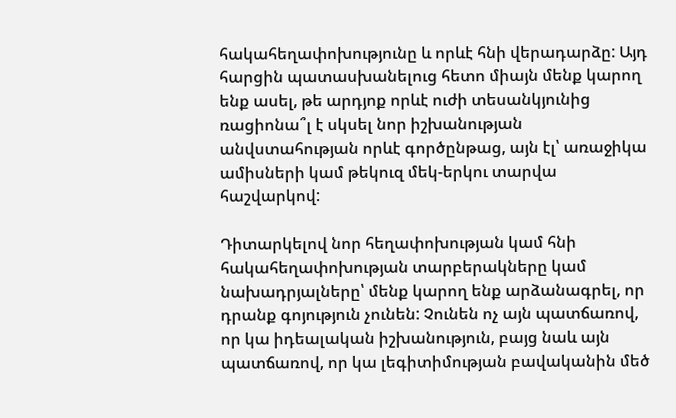հակահեղափոխությունը և որևէ հնի վերադարձը: Այդ հարցին պատասխանելուց հետո միայն մենք կարող ենք ասել, թե արդյոք որևէ ուժի տեսանկյունից ռացիոնա՞լ է սկսել նոր իշխանության անվստահության որևէ գործընթաց, այն էլ՝ առաջիկա ամիսների կամ թեկուզ մեկ-երկու տարվա հաշվարկով:

Դիտարկելով նոր հեղափոխության կամ հնի հակահեղափոխության տարբերակները կամ նախադրյալները՝ մենք կարող ենք արձանագրել, որ դրանք գոյություն չունեն: Չունեն ոչ այն պատճառով, որ կա իդեալական իշխանություն, բայց նաև այն պատճառով, որ կա լեգիտիմության բավականին մեծ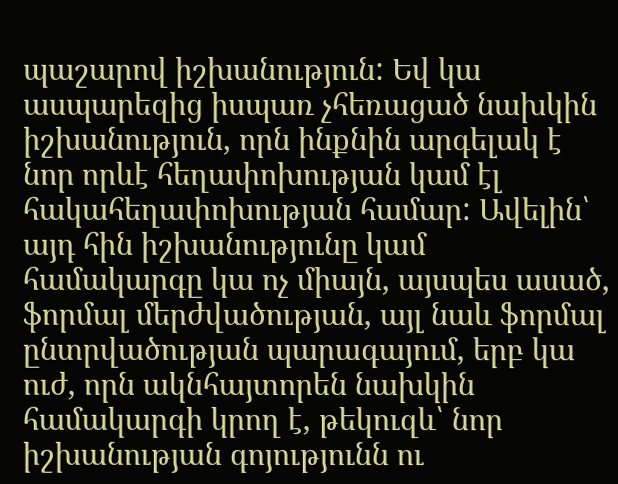պաշարով իշխանություն: Եվ կա ասպարեզից իսպառ չհեռացած նախկին իշխանություն, որն ինքնին արգելակ է նոր որևէ հեղափոխության կամ էլ հակահեղափոխության համար: Ավելին՝ այդ հին իշխանությունը կամ համակարգը կա ոչ միայն, այսպես ասած, ֆորմալ մերժվածության, այլ նաև ֆորմալ ընտրվածության պարագայում, երբ կա ուժ, որն ակնհայտորեն նախկին համակարգի կրող է, թեկուզև՝ նոր իշխանության գոյությունն ու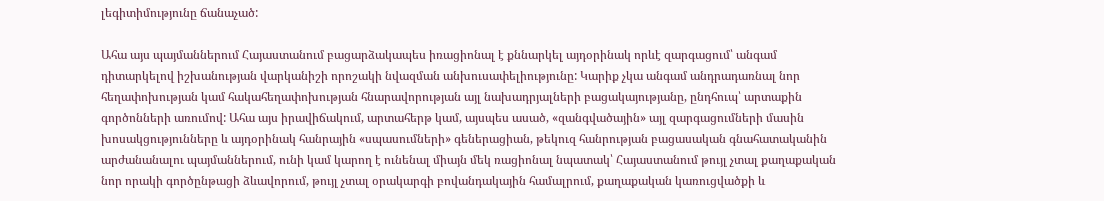լեգիտիմությունը ճանաչած:

Ահա այս պայմաններում Հայաստանում բացարձակապես իռացիոնալ է քննարկել այդօրինակ որևէ զարգացում՝ անգամ դիտարկելով իշխանության վարկանիշի որոշակի նվազման անխուսափելիությունը: Կարիք չկա անգամ անդրադառնալ նոր հեղափոխության կամ հակահեղափոխության հնարավորության այլ նախադրյալների բացակայությանը, ընդհուպ՝ արտաքին գործոնների առումով: Ահա այս իրավիճակում, արտահերթ կամ, այսպես ասած, «զանգվածային» այլ զարգացումների մասին խոսակցությունները և այդօրինակ հանրային «սպասումների» գեներացիան, թեկուզ հանրության բացասական գնահատականին արժանանալու պայմաններում, ունի կամ կարող է ունենալ միայն մեկ ռացիոնալ նպատակ՝ Հայաստանում թույլ չտալ քաղաքական նոր որակի գործընթացի ձևավորում, թույլ չտալ օրակարգի բովանդակային համալրում, քաղաքական կառուցվածքի և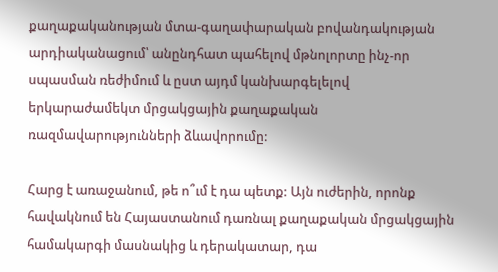քաղաքականության մտա-գաղափարական բովանդակության արդիականացում՝ անընդհատ պահելով մթնոլորտը ինչ-որ սպասման ռեժիմում և ըստ այդմ կանխարգելելով երկարաժամեկտ մրցակցային քաղաքական ռազմավարությունների ձևավորումը:

Հարց է առաջանում, թե ո՞ւմ է դա պետք: Այն ուժերին, որոնք հավակնում են Հայաստանում դառնալ քաղաքական մրցակցային համակարգի մասնակից և դերակատար, դա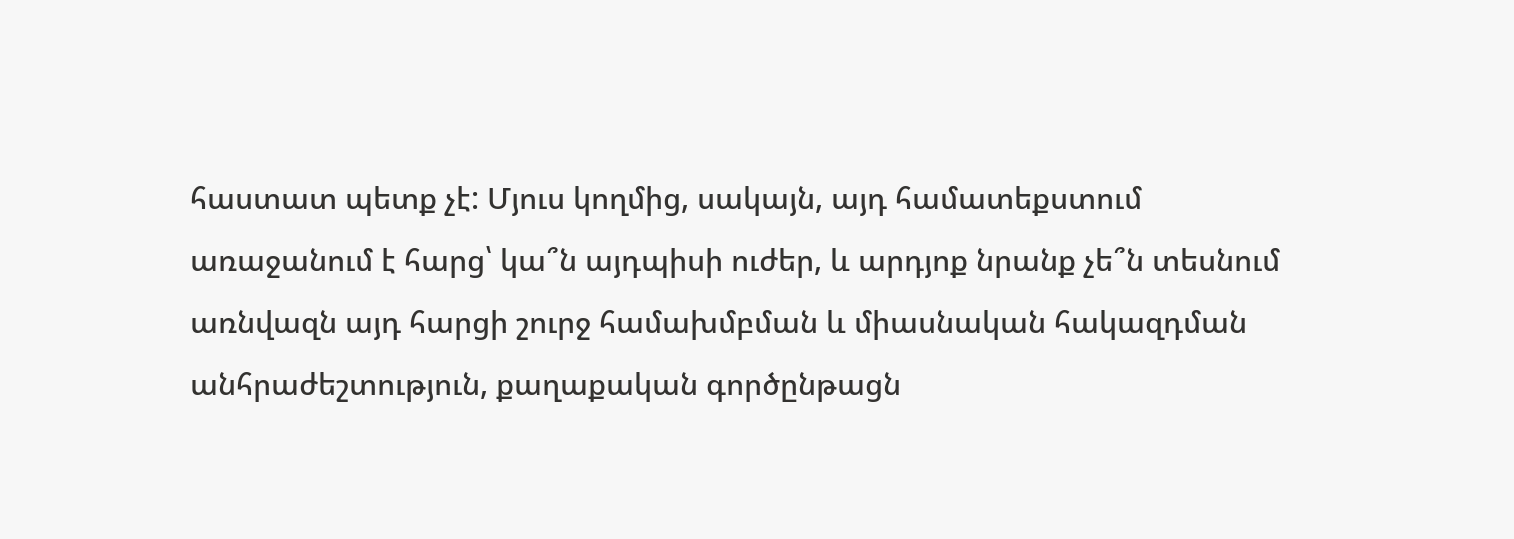հաստատ պետք չէ: Մյուս կողմից, սակայն, այդ համատեքստում առաջանում է հարց՝ կա՞ն այդպիսի ուժեր, և արդյոք նրանք չե՞ն տեսնում առնվազն այդ հարցի շուրջ համախմբման և միասնական հակազդման անհրաժեշտություն, քաղաքական գործընթացն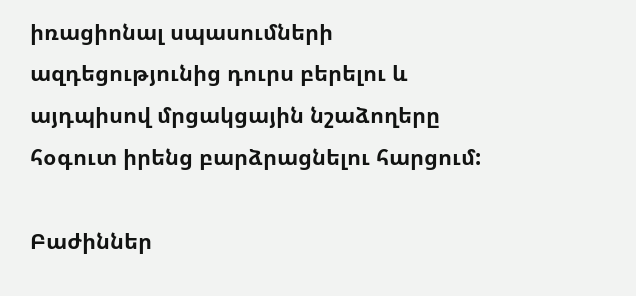իռացիոնալ սպասումների ազդեցությունից դուրս բերելու և այդպիսով մրցակցային նշաձողերը հօգուտ իրենց բարձրացնելու հարցում:

Բաժիններ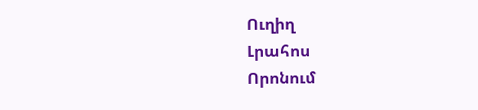Ուղիղ
Լրահոս
Որոնում